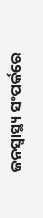ଜନସ୍ୱାସ୍ଥ୍ୟ ସଂପର୍କରେ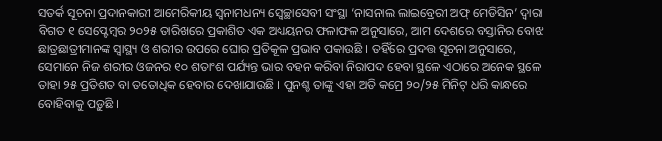ସତର୍କ ସୂଚନା ପ୍ରଦାନକାରୀ ଆମେରିକୀୟ ସ୍ୱନାମଧନ୍ୟ ସ୍ୱେଚ୍ଛାସେବୀ ସଂସ୍ଥା ‘ନାସନାଲ ଲାଇବ୍ରେରୀ ଅଫ୍ ମେଡିସିନ’ ଦ୍ୱାରା ବିଗତ ୧ ସେପ୍ଟେମ୍ବର ୨୦୨୫ ତାରିଖରେ ପ୍ରକାଶିତ ଏକ ଅଧ୍ୟୟନର ଫଳାଫଳ ଅନୁସାରେ, ଆମ ଦେଶରେ ବସ୍ତାନିର ବୋଝ ଛାତ୍ରଛାତ୍ରୀମାନଙ୍କ ସ୍ୱାସ୍ଥ୍ୟ ଓ ଶରୀର ଉପରେ ଘୋର ପ୍ରତିକୂଳ ପ୍ରଭାବ ପକାଉଛି । ତହିଁରେ ପ୍ରଦତ୍ତ ସୂଚନା ଅନୁସାରେ, ସେମାନେ ନିଜ ଶରୀର ଓଜନର ୧୦ ଶତାଂଶ ପର୍ଯ୍ୟନ୍ତ ଭାର ବହନ କରିବା ନିରାପଦ ହେବା ସ୍ଥଳେ ଏଠାରେ ଅନେକ ସ୍ଥଳେ ତାହା ୨୫ ପ୍ରତିଶତ ବା ତତୋଧିକ ହେବାର ଦେଖାଯାଉଛି । ପୁନଶ୍ଚ ତାଙ୍କୁ ଏହା ଅତି କମ୍ରେ ୨୦/୨୫ ମିନିଟ୍ ଧରି କାନ୍ଧରେ ବୋହିବାକୁ ପଡ଼ୁଛି ।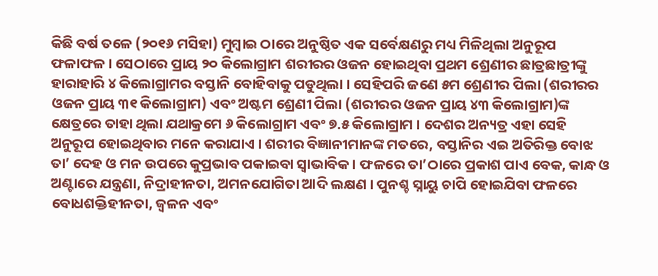କିଛି ବର୍ଷ ତଳେ (୨୦୧୬ ମସିହା) ମୁମ୍ବାଇ ଠାରେ ଅନୁଷ୍ଠିତ ଏକ ସର୍ବେକ୍ଷଣରୁ ମଧ୍ୟ ମିଳିଥିଲା ଅନୁରୂପ ଫଳାଫଳ । ସେଠାରେ ପ୍ରାୟ ୨୦ କିଲୋଗ୍ରାମ ଶରୀରର ଓଜନ ହୋଇଥିବା ପ୍ରଥମ ଶ୍ରେଣୀର ଛାତ୍ରଛାତ୍ରୀଙ୍କୁ ହାରାହାରି ୪ କିଲୋଗ୍ରାମର ବସ୍ତାନି ବୋହିବାକୁ ପଡୁଥିଲା । ସେହିପରି ଜଣେ ୫ମ ଶ୍ରେଣୀର ପିଲା (ଶରୀରର ଓଜନ ପ୍ରାୟ ୩୧ କିଲୋଗ୍ରାମ) ଏବଂ ଅଷ୍ଟମ ଶ୍ରେଣୀ ପିଲା (ଶରୀରର ଓଜନ ପ୍ରାୟ ୪୩ କିଲୋଗ୍ରାମ)ଙ୍କ କ୍ଷେତ୍ରରେ ତାହା ଥିଲା ଯଥାକ୍ରମେ ୬ କିଲୋଗ୍ରାମ ଏବଂ ୭.୫ କିଲୋଗ୍ରାମ । ଦେଶର ଅନ୍ୟତ୍ର ଏହା ସେହି ଅନୁରୂପ ହୋଇଥିବାର ମନେ କରାଯାଏ । ଶରୀର ବିଜ୍ଞାନୀମାନଙ୍କ ମତରେ, ବସ୍ତାନିର ଏଇ ଅତିରିକ୍ତ ବୋଝ ତା’ ଦେହ ଓ ମନ ଉପରେ କୁପ୍ରଭାବ ପକାଇବା ସ୍ୱାଭାବିକ । ଫଳରେ ତା’ଠାରେ ପ୍ରକାଶ ପାଏ ବେକ, କାନ୍ଧ ଓ ଅଣ୍ଟାରେ ଯନ୍ତ୍ରଣା, ନିଦ୍ରାହୀନତା, ଅମନଯୋଗିତା ଆଦି ଲକ୍ଷଣ । ପୁନଶ୍ଚ ସ୍ନାୟୁ ଚାପି ହୋଇଯିବା ଫଳରେ ବୋଧଶକ୍ତିହୀନତା, ଜ୍ୱଳନ ଏବଂ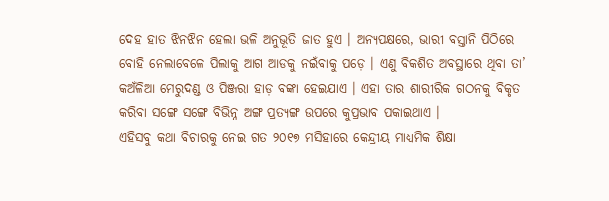ଦେହ ହାତ ଝିନଝିନ ହେଲା ଭଳି ଅନୁଭୂତି ଜାତ ହୁଏ । ଅନ୍ୟପକ୍ଷରେ, ଭାରୀ ବସ୍ତାନି ପିଠିରେ ବୋହି ନେଲାବେଳେ ପିଲାକୁ ଆଗ ଆଡକୁ ନଇଁବାକୁ ପଡ଼େ । ଏଣୁ ବିକଶିତ ଅବସ୍ଥାରେ ଥିବା ତା’ କଅଁଳିଆ ମେରୁଦଣ୍ଡ ଓ ପିଞ୍ଜରା ହାଡ଼ ବଙ୍କା ହେଇଯାଏ । ଏହା ତାର ଶାରୀରିକ ଗଠନକୁ ବିକୃତ କରିବା ସଙ୍ଗେ ସଙ୍ଗେ ବିଭିନ୍ନ ଅଙ୍ଗ ପ୍ରତ୍ୟଙ୍ଗ ଉପରେ କୁପ୍ରଭାବ ପକାଇଥାଏ ।
ଏହିସବୁ କଥା ବିଚାରକୁ ନେଇ ଗତ ୨୦୧୭ ମସିହାରେ କେନ୍ଦ୍ରୀୟ ମାଧ୍ୟମିକ ଶିକ୍ଷା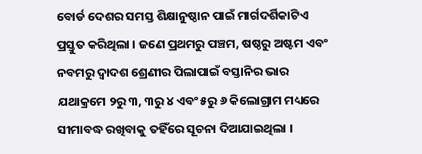ବୋର୍ଡ ଦେଶର ସମସ୍ତ ଶିକ୍ଷାନୁଷ୍ଠାନ ପାଇଁ ମାର୍ଗଦର୍ଶିକାଟିଏ ପ୍ରସ୍ତୁତ କରିଥିଲା । ଜଣେ ପ୍ରଥମରୁ ପଞ୍ଚମ, ଷଷ୍ଠରୁ ଅଷ୍ଟମ ଏବଂ ନବମରୁ ଦ୍ୱାଦଶ ଶ୍ରେଣୀର ପିଲାପାଇଁ ବସ୍ତାନିର ଭାର ଯଥାକ୍ରମେ ୨ରୁ ୩, ୩ରୁ ୪ ଏବଂ ୫ରୁ ୬ କିଲୋଗ୍ରାମ ମଧ୍ୟରେ ସୀମାବଦ୍ଧ ରଖିବାକୁ ତହିଁରେ ସୂଚନା ଦିଆଯାଇଥିଲା ।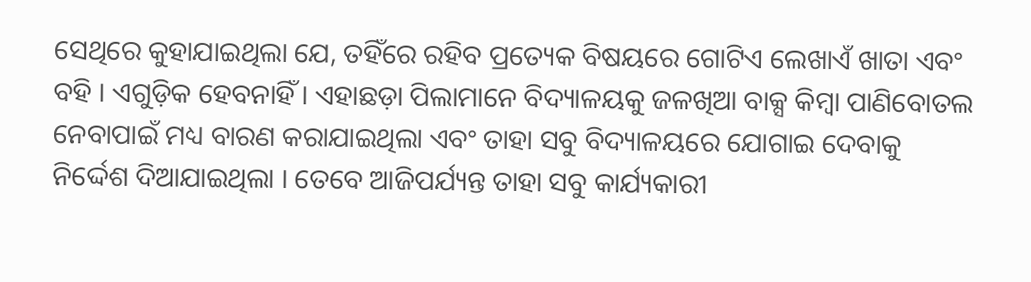ସେଥିରେ କୁହାଯାଇଥିଲା ଯେ, ତହିଁରେ ରହିବ ପ୍ରତ୍ୟେକ ବିଷୟରେ ଗୋଟିଏ ଲେଖାଏଁ ଖାତା ଏବଂ ବହି । ଏଗୁଡ଼ିକ ହେବନାହିଁ । ଏହାଛଡ଼ା ପିଲାମାନେ ବିଦ୍ୟାଳୟକୁ ଜଳଖିଆ ବାକ୍ସ କିମ୍ବା ପାଣିବୋତଲ ନେବାପାଇଁ ମଧ୍ୟ ବାରଣ କରାଯାଇଥିଲା ଏବଂ ତାହା ସବୁ ବିଦ୍ୟାଳୟରେ ଯୋଗାଇ ଦେବାକୁ ନିର୍ଦ୍ଦେଶ ଦିଆଯାଇଥିଲା । ତେବେ ଆଜିପର୍ଯ୍ୟନ୍ତ ତାହା ସବୁ କାର୍ଯ୍ୟକାରୀ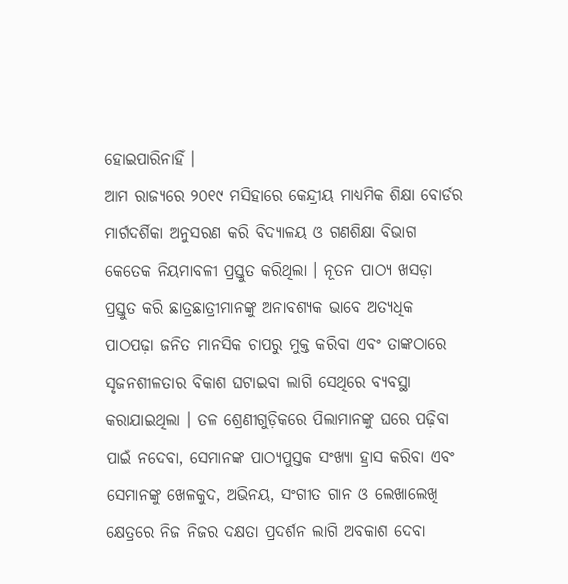ହୋଇପାରିନାହିଁ ।
ଆମ ରାଜ୍ୟରେ ୨୦୧୯ ମସିହାରେ କେନ୍ଦ୍ରୀୟ ମାଧ୍ୟମିକ ଶିକ୍ଷା ବୋର୍ଡର ମାର୍ଗଦର୍ଶିକା ଅନୁସରଣ କରି ବିଦ୍ୟାଳୟ ଓ ଗଣଶିକ୍ଷା ବିଭାଗ କେତେକ ନିୟମାବଳୀ ପ୍ରସ୍ତୁତ କରିଥିଲା । ନୂତନ ପାଠ୍ୟ ଖସଡ଼ା ପ୍ରସ୍ତୁତ କରି ଛାତ୍ରଛାତ୍ରୀମାନଙ୍କୁ ଅନାବଶ୍ୟକ ଭାବେ ଅତ୍ୟଧିକ ପାଠପଢ଼ା ଜନିତ ମାନସିକ ଚାପରୁ ମୁକ୍ତ କରିବା ଏବଂ ତାଙ୍କଠାରେ ସୃଜନଶୀଳତାର ବିକାଶ ଘଟାଇବା ଲାଗି ସେଥିରେ ବ୍ୟବସ୍ଥା କରାଯାଇଥିଲା । ତଳ ଶ୍ରେଣୀଗୁଡ଼ିକରେ ପିଲାମାନଙ୍କୁ ଘରେ ପଢ଼ିବା ପାଇଁ ନଦେବା, ସେମାନଙ୍କ ପାଠ୍ୟପୁସ୍ତକ ସଂଖ୍ୟା ହ୍ରାସ କରିବା ଏବଂ ସେମାନଙ୍କୁ ଖେଳକୁଦ, ଅଭିନୟ, ସଂଗୀତ ଗାନ ଓ ଲେଖାଲେଖି କ୍ଷେତ୍ରରେ ନିଜ ନିଜର ଦକ୍ଷତା ପ୍ରଦର୍ଶନ ଲାଗି ଅବକାଶ ଦେବା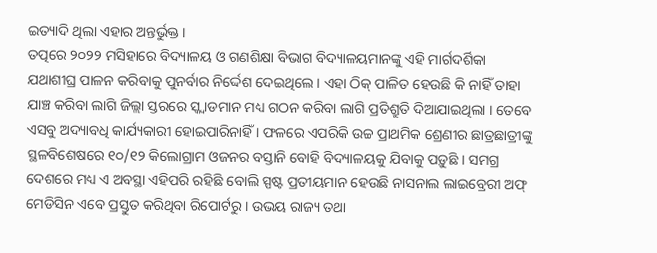ଇତ୍ୟାଦି ଥିଲା ଏହାର ଅନ୍ତର୍ଭୁକ୍ତ ।
ତତ୍ପରେ ୨୦୨୨ ମସିହାରେ ବିଦ୍ୟାଳୟ ଓ ଗଣଶିକ୍ଷା ବିଭାଗ ବିଦ୍ୟାଳୟମାନଙ୍କୁ ଏହି ମାର୍ଗଦର୍ଶିକା ଯଥାଶୀଘ୍ର ପାଳନ କରିବାକୁ ପୁନର୍ବାର ନିର୍ଦ୍ଦେଶ ଦେଇଥିଲେ । ଏହା ଠିକ୍ ପାଳିତ ହେଉଛି କି ନାହିଁ ତାହା ଯାଞ୍ଚ କରିବା ଲାଗି ଜିଲ୍ଲା ସ୍ତରରେ ସ୍କ୍ୱାଡମାନ ମଧ୍ୟ ଗଠନ କରିବା ଲାଗି ପ୍ରତିଶ୍ରୁତି ଦିଆଯାଇଥିଲା । ତେବେ ଏସବୁ ଅଦ୍ୟାବଧି କାର୍ଯ୍ୟକାରୀ ହୋଇପାରିନାହିଁ । ଫଳରେ ଏପରିକି ଉଚ୍ଚ ପ୍ରାଥମିକ ଶ୍ରେଣୀର ଛାତ୍ରଛାତ୍ରୀଙ୍କୁ ସ୍ଥଳବିଶେଷରେ ୧୦/୧୨ କିଲୋଗ୍ରାମ ଓଜନର ବସ୍ତାନି ବୋହି ବିଦ୍ୟାଳୟକୁ ଯିବାକୁ ପଡ଼ୁଛି । ସମଗ୍ର ଦେଶରେ ମଧ୍ୟ ଏ ଅବସ୍ଥା ଏହିପରି ରହିଛି ବୋଲି ସ୍ପଷ୍ଟ ପ୍ରତୀୟମାନ ହେଉଛି ନାସନାଲ ଲାଇବ୍ରେରୀ ଅଫ୍ ମେଡିସିନ ଏବେ ପ୍ରସ୍ତୁତ କରିଥିବା ରିପୋର୍ଟରୁ । ଉଭୟ ରାଜ୍ୟ ତଥା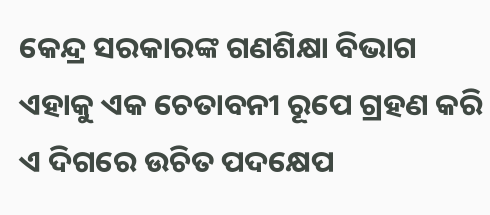କେନ୍ଦ୍ର ସରକାରଙ୍କ ଗଣଶିକ୍ଷା ବିଭାଗ ଏହାକୁ ଏକ ଚେତାବନୀ ରୂପେ ଗ୍ରହଣ କରି ଏ ଦିଗରେ ଉଚିତ ପଦକ୍ଷେପ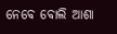ନେବେ ବୋଲି ଆଶା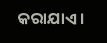କରାଯାଏ ।